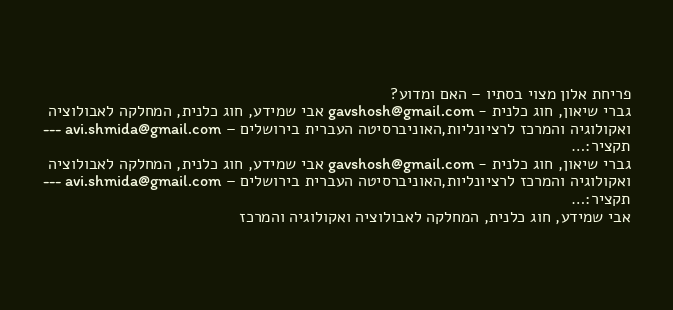פריחת אלון מצוי בסתיו – האם ומדוע?
גברי שיאון, חוג כלנית - gavshosh@gmail.com אבי שמידע, חוג כלנית, המחלקה לאבולוציה ואקולוגיה והמרכז לרציונליות,האוניברסיטה העברית בירושלים – avi.shmida@gmail.com --- תקציר:…
גברי שיאון, חוג כלנית - gavshosh@gmail.com אבי שמידע, חוג כלנית, המחלקה לאבולוציה ואקולוגיה והמרכז לרציונליות,האוניברסיטה העברית בירושלים – avi.shmida@gmail.com --- תקציר:…
אבי שמידע, חוג כלנית, המחלקה לאבולוציה ואקולוגיה והמרכז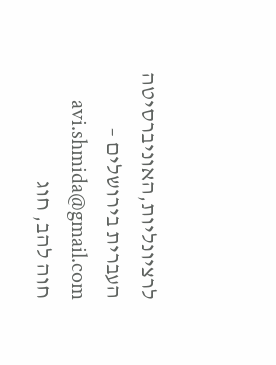לרציונליות,האוניברסיטה העברית בירושלים – avi.shmida@gmail.com
חוה להב, חוג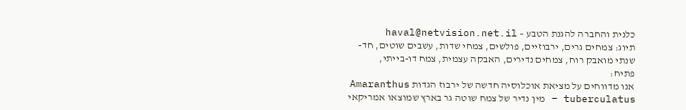כלנית והחברה להגנת הטבע – haval@netvision.net.il
תיוג: צמחים גרים, ירבוזיים, פולשים, צמחי שדות, עשבים שוטים, חד-שנתי מואבק רוח, צמחים נדירים, האבקה עצמית, צמח דו-בייתי,
פתיח:
אנו מדווחים על מציאת אוכלוסיה חדשה של ירבוז הגדות Amaranthus tuberculatus – מין נדיר של צמח שוטה גר בארץ שמוצאו אמריקאי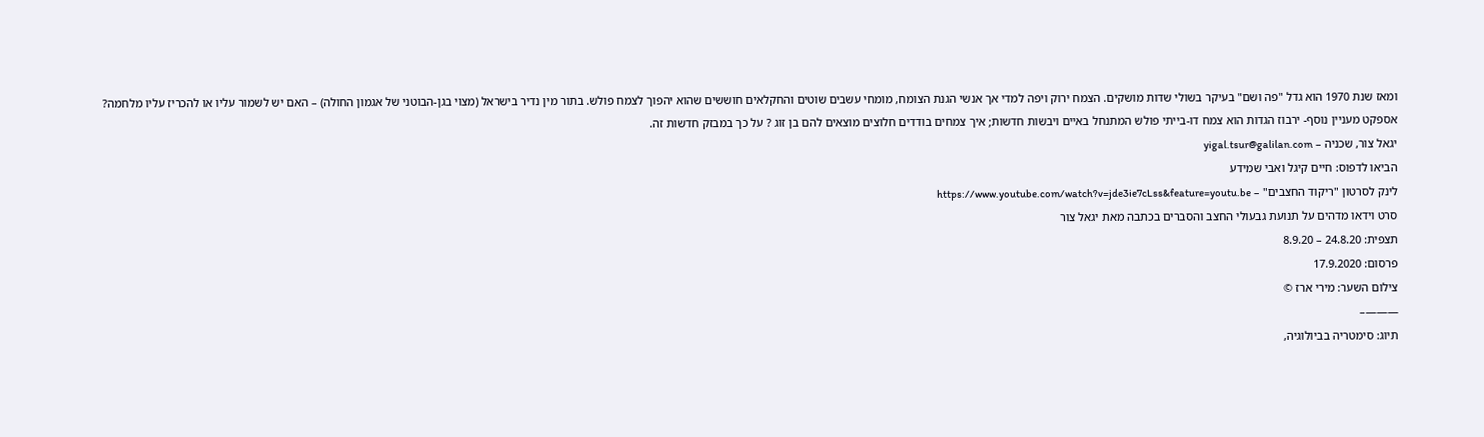ומאז שנת 1970 הוא גדל "פה ושם" בעיקר בשולי שדות מושקים. הצמח ירוק ויפה למדי אך אנשי הגנת הצומח, מומחי עשבים שוטים והחקלאים חוששים שהוא יהפוך לצמח פולש. בתור מין נדיר בישראל (מצוי בגן-הבוטני של אגמון החולה) – האם יש לשמור עליו או להכריז עליו מלחמה?
אספקט מעניין נוסף- ירבוז הגדות הוא צמח דו-בייתי פולש המתנחל באיים ויבשות חדשות; איך צמחים בודדים חלוצים מוצאים להם בן זוג ? על כך במבזק חדשות זה.
יגאל צור, שכניה – yigal.tsur@galilan.com
הביאו לדפוס: חיים קיגל ואבי שמידע
לינק לסרטון "ריקוד החצבים" – https://www.youtube.com/watch?v=jde3ie7cLss&feature=youtu.be
סרט וידאו מדהים על תנועת גבעולי החצב והסברים בכתבה מאת יגאל צור
תצפית: 24.8.20 – 8.9.20
פרסום: 17.9.2020
צילום השער: מירי ארז ©
———–
תיוג: סימטריה בביולוגיה,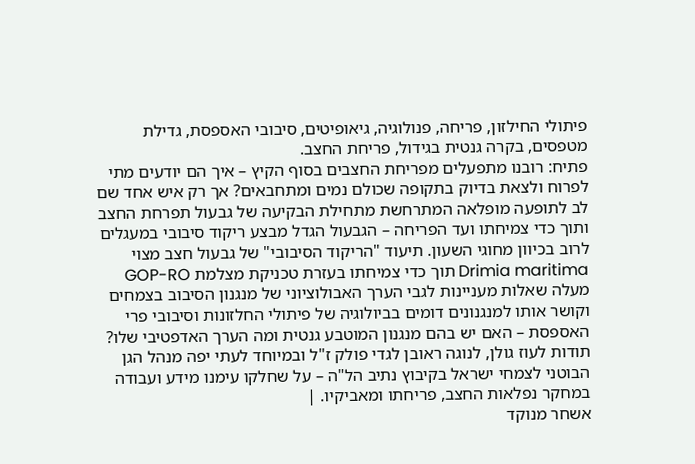פיתולי החילזון, פריחה, פנולוגיה, גיאופיטים, סיבובי האספסת, גדילת מטפסים, בקרה גנטית בגידול, פריחת החצב.
פתיח: רובנו מתפעלים מפריחת החצבים בסוף הקיץ – איך הם יודעים מתי לפרוח ולצאת בדיוק בתקופה שכולם נמים ומתחבאים? אך רק איש אחד שם לב לתופעה מופלאה המתרחשת מתחילת הבקיעה של גבעול תפרחת החצב ותוך כדי צמיחתו ועד הפריחה – הגבעול הגדל מבצע ריקוד סיבובי במעגלים לרוב בכיוון מחוגי השעון. תיעוד "הריקוד הסיבובי" של גבעול חצב מצוי Drimia maritima תוך כדי צמיחתו בעזרת טכניקת מצלמת GOP-RO מעלה שאלות מעניינות לגבי הערך האבולוציוני של מנגנון הסיבוב בצמחים וקושר אותו למנגנונים דומים בביולוגיה של פיתולי החלזונות וסיבובי פרי האספסת – האם יש בהם מנגנון המוטבע גנטית ומה הערך האדפטיבי שלו?
תודות לעוז גולן, לנוגה ראובן לגדי פולק ז"ל ובמיוחד לעתי יפה מנהל הגן הבוטני לצמחי ישראל בקיבוץ נתיב הל"ה – על שחלקו עימנו מידע ועבודה במחקר נפלאות החצב, פריחתו ומאביקיו. |
אשחר מנוקד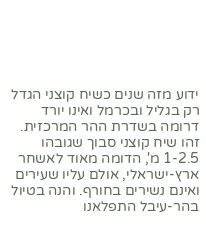ידוע מזה שנים כשיח קוצני הגדל רק בגליל ובכרמל ואינו יורד דרומה בשדרת ההר המרכזית. זהו שיח קוצני סבוך שגובהו 1-2.5 מ', הדומה מאוד לאשחר ארץ-ישראלי, אולם עליו שעירים ואינם נשירים בחורף. והנה בטיול בהר-עיבל התפלאנו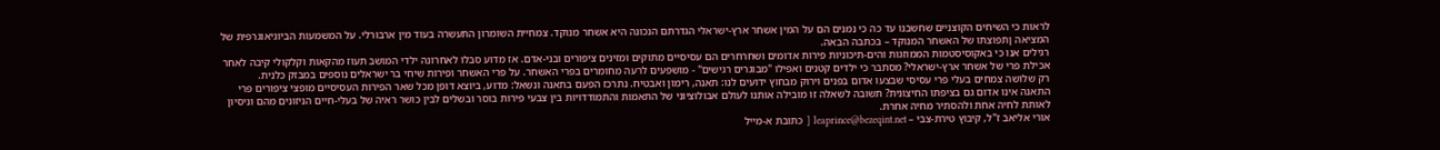לראות כי השיחים הקוצניים שחשבנו עד כה כי נמנים הם על המין אשחר ארץ-ישראלי הגדרתם הנכונה היא אשחר מנוקד. צמחיית השומרון התעשרה בעוד מין ארבורלי. על המשמעות הביוגיאוגרפית של המציאה ןתפוצתו של האשחר המנוקד – בכתבה הבאה.
רגילים אנו כי באקוסיסטמות הממוזגות והים-תיכוניות פירות אדומים ושחרחרים הם עסיסיים מתוקים ומזינים ציפורים ובני-אדם. אז מדוע סבלו לאחרונה ילדי המושב תעוז מהקאות וקלקולי קיבה לאחר אכילת פרי של אשחר ארץ-ישראלי? מסתבר כי ילדים קטנים ואפילו "מבוגרים רגישים" - מושפעים לרעה מחומרים בפרי האשחר. על פרי האשחר ופירות שיחי בר ישראלים נוספים במבזק כלנית.
רק שלושה צמחים בעלי פרי עסיסי שבצעו אדום בפנים וירוק מבחוץ ידועים לנו: תאנה, רימון ואבטיח. נתרכז הפעם בתאנה ונשאל: מדוע, ביוצא דופן מכל שאר הפירות העסיסיים מופצי ציפורים פרי התאנה אינו אדום גם בציפתו החיצונית? תשובה לשאלה זו מובילה אותנו לעולם אבולוציוני של התאמות והתמודדויות בין צבעי פירות בוסר ובשלים לבין כושר ראיה של בעלי-חיים הניזונים מהם וניסיון לאותת לחיה אחת ולהסתיר מחיה אחרת.
אורי אליאב ז"ל, קיבוץ טירת-צבי – leaprince@bezeqint.net [ כתובת א-מייל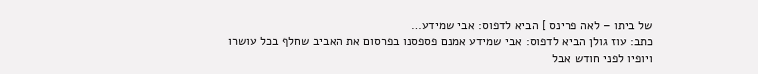של ביתו – לאה פרינס ] הביא לדפוס: אבי שמידע…
כתב: עוז גולן הביא לדפוס: אבי שמידע אמנם פספסנו בפרסום את האביב שחלף בכל עושרו ויופיו לפני חודש אבל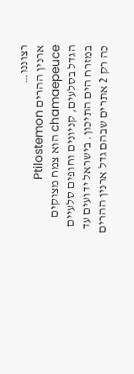רצוננו…
ארנין ההרים Ptilostemon chamaepeuce הוא צמח מצוקים הגדל בסלעים, קניונים וחופים סלעיים במזרח הים התיכון. בישראל ידועים עד כה רק 2 אתרים שבהם גדל ארנין ההרים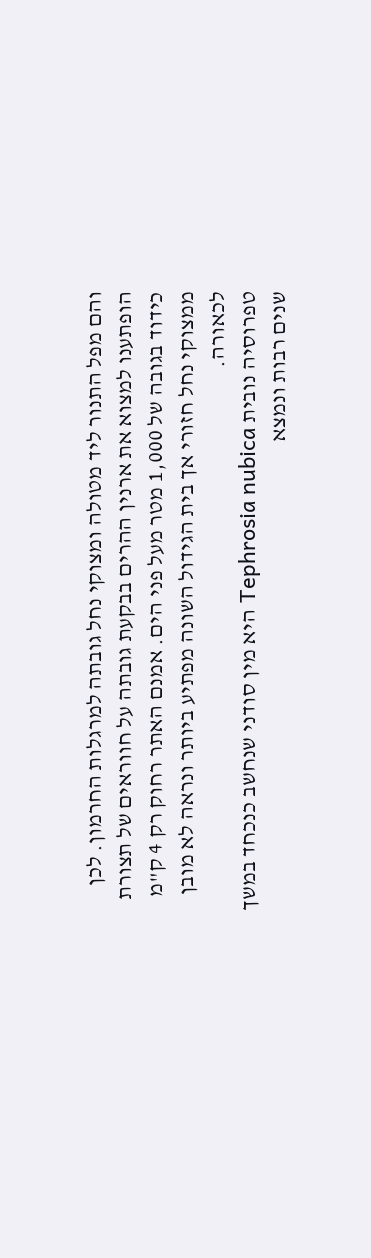והם מפל התנור ליד מטולה ומצוקי נחל גובתה למרגלות החרמון. לכן הופתענו למצוא את ארנין ההרים בבקעת גובתה על חווראים של תצורת כידוד בגובה של 1,000 מטר מעל פני הים. אמנם האתר רחוק רק 4 ק"מ ממצוקי נחל חזורי אך בית הגידול השונה מפתיע ביותר ונראה לא מובן לכאורה.
טפרוסיה נובית Tephrosia nubica היא מין סודני שנחשב כנכחד במשך שנים רבות ונמצא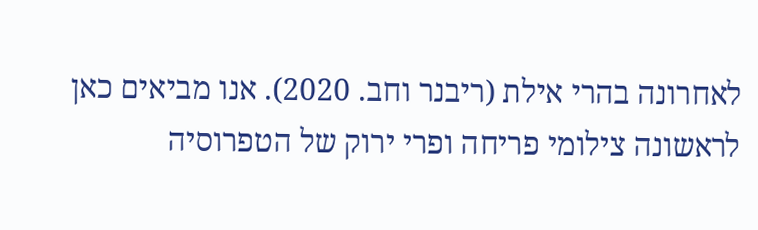לאחרונה בהרי אילת (ריבנר וחב. 2020). אנו מביאים כאן לראשונה צילומי פריחה ופרי ירוק של הטפרוסיה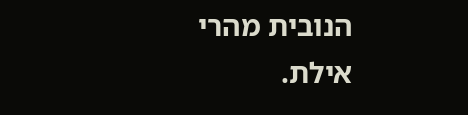הנובית מהרי אילת.